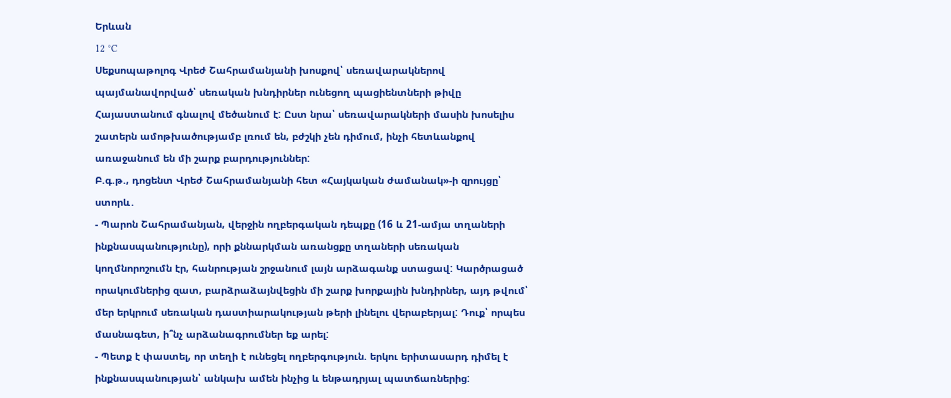Երևան
12 °C
Սեքսոպաթոլոգ Վրեժ Շահրամանյանի խոսքով՝ սեռավարակներով պայմանավորված՝ սեռական խնդիրներ ունեցող պացիենտների թիվը Հայաստանում գնալով մեծանում է: Ըստ նրա՝ սեռավարակների մասին խոսելիս շատերն ամոթխածությամբ լռում են, բժշկի չեն դիմում, ինչի հետևանքով առաջանում են մի շարք բարդություններ:
Բ.գ.թ., դոցենտ Վրեժ Շահրամանյանի հետ «Հայկական ժամանակ»-ի զրույցը՝ ստորև․
- Պարոն Շահրամանյան, վերջին ողբերգական դեպքը (16 և 21-ամյա տղաների ինքնասպանությունը), որի քննարկման առանցքը տղաների սեռական կողմնորոշումն էր, հանրության շրջանում լայն արձագանք ստացավ: Կարծրացած որակումներից զատ, բարձրաձայնվեցին մի շարք խորքային խնդիրներ, այդ թվում՝ մեր երկրում սեռական դաստիարակության թերի լինելու վերաբերյալ: Դուք՝ որպես մասնագետ, ի՞նչ արձանագրումներ եք արել:
- Պետք է փաստել, որ տեղի է ունեցել ողբերգություն. երկու երիտասարդ դիմել է ինքնասպանության՝ անկախ ամեն ինչից և ենթադրյալ պատճառներից: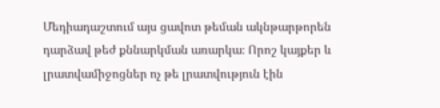Մեդիադաշտում այս ցավոտ թեման ակնթարթորեն դարձավ թեժ քննարկման առարկա։ Որոշ կայքեր և լրատվամիջոցներ ոչ թե լրատվություն էին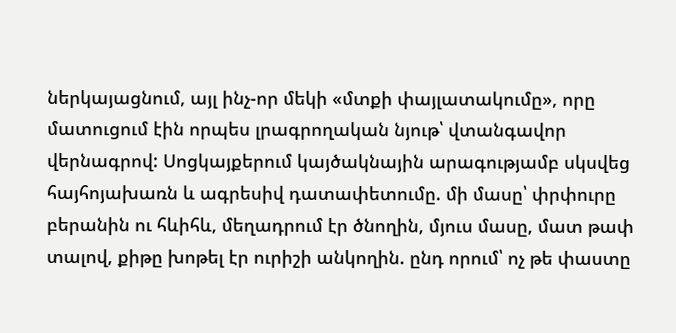ներկայացնում, այլ ինչ-որ մեկի «մտքի փայլատակումը», որը մատուցում էին որպես լրագրողական նյութ՝ վտանգավոր վերնագրով: Սոցկայքերում կայծակնային արագությամբ սկսվեց հայհոյախառն և ագրեսիվ դատափետումը. մի մասը՝ փրփուրը բերանին ու հևիհև, մեղադրում էր ծնողին, մյուս մասը, մատ թափ տալով, քիթը խոթել էր ուրիշի անկողին. ընդ որում՝ ոչ թե փաստը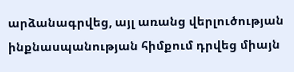արձանագրվեց, այլ առանց վերլուծության ինքնասպանության հիմքում դրվեց միայն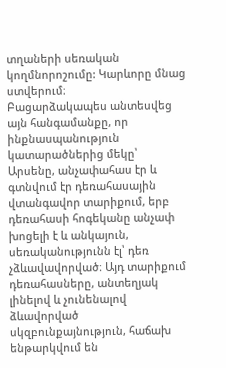տղաների սեռական կողմնորոշումը: Կարևորը մնաց ստվերում։
Բացարձակապես անտեսվեց այն հանգամանքը, որ ինքնասպանություն կատարածներից մեկը՝ Արսենը, անչափահաս էր և գտնվում էր դեռահասային վտանգավոր տարիքում, երբ դեռահասի հոգեկանը անչափ խոցելի է և անկայուն, սեռականությունն էլ՝ դեռ չձևավավորված։ Այդ տարիքում դեռահասները, անտեղյակ լինելով և չունենալով ձևավորված սկզբունքայնություն, հաճախ ենթարկվում են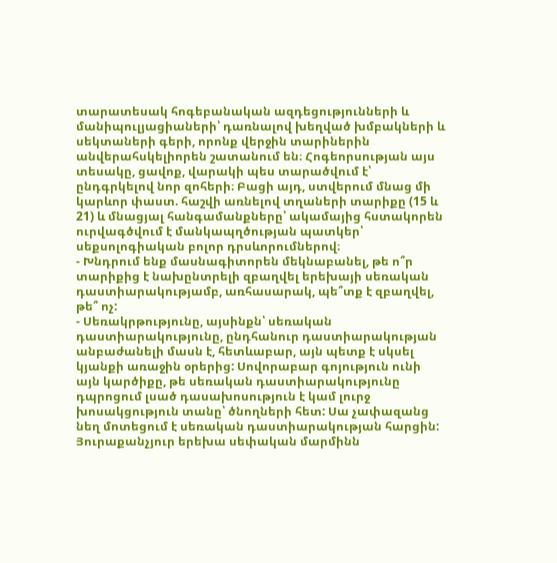տարատեսակ հոգեբանական ազդեցությունների և մանիպուլյացիաների՝ դառնալով խեղված խմբակների և սեկտաների գերի, որոնք վերջին տարիներին անվերահսկելիորեն շատանում են։ Հոգեորսության այս տեսակը, ցավոք, վարակի պես տարածվում է՝ ընդգրկելով նոր զոհերի։ Բացի այդ, ստվերում մնաց մի կարևոր փաստ. հաշվի առնելով տղաների տարիքը (15 և 21) և մնացյալ հանգամանքները՝ ակամայից հստակորեն ուրվագծվում է մանկապղծության պատկեր՝ սեքսոլոգիական բոլոր դրսևորումներով։
- Խնդրում ենք մասնագիտորեն մեկնաբանել, թե ո՞ր տարիքից է նախընտրելի զբաղվել երեխայի սեռական դաստիարակությամբ, առհասարակ, պե՞տք է զբաղվել, թե՞ ոչ:
- Սեռակրթությունը, այսինքն՝ սեռական դաստիարակությունը, ընդհանուր դաստիարակության անբաժանելի մասն է, հետևաբար, այն պետք է սկսել կյանքի առաջին օրերից: Սովորաբար գոյություն ունի այն կարծիքը, թե սեռական դաստիարակությունը դպրոցում լսած դասախոսություն է կամ լուրջ խոսակցություն տանը՝ ծնողների հետ: Սա չափազանց նեղ մոտեցում է սեռական դաստիարակության հարցին:
Յուրաքանչյուր երեխա սեփական մարմինն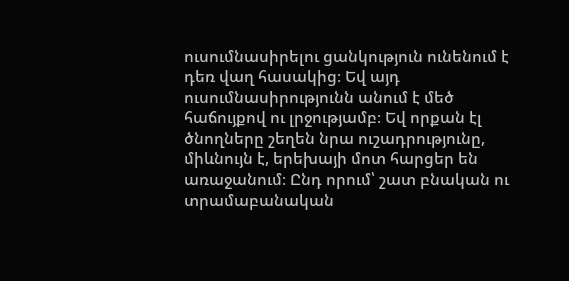ուսումնասիրելու ցանկություն ունենում է դեռ վաղ հասակից։ Եվ այդ ուսումնասիրությունն անում է մեծ հաճույքով ու լրջությամբ։ Եվ որքան էլ ծնողները շեղեն նրա ուշադրությունը, միևնույն է, երեխայի մոտ հարցեր են առաջանում։ Ընդ որում՝ շատ բնական ու տրամաբանական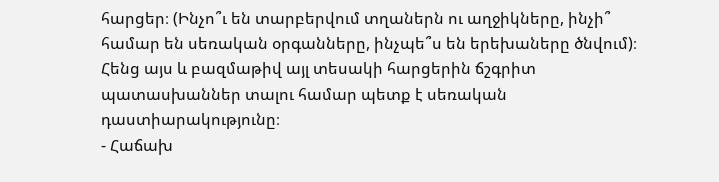հարցեր։ (Ինչո՞ւ են տարբերվում տղաներն ու աղջիկները, ինչի՞ համար են սեռական օրգանները, ինչպե՞ս են երեխաները ծնվում)։ Հենց այս և բազմաթիվ այլ տեսակի հարցերին ճշգրիտ պատասխաններ տալու համար պետք է սեռական դաստիարակությունը։
- Հաճախ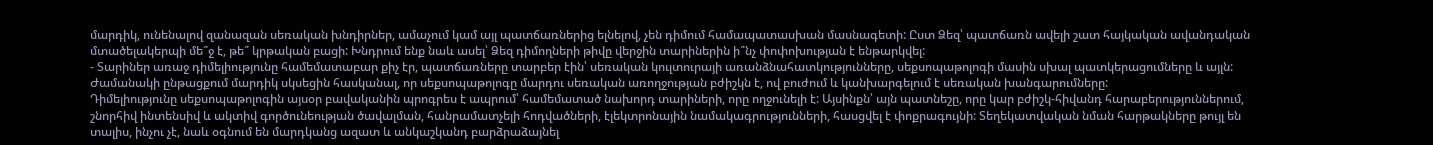մարդիկ, ունենալով զանազան սեռական խնդիրներ, ամաչում կամ այլ պատճառներից ելնելով, չեն դիմում համապատասխան մասնագետի: Ըստ Ձեզ՝ պատճառն ավելի շատ հայկական ավանդական մտածելակերպի մե՞ջ է, թե՞ կրթական բացի: Խնդրում ենք նաև ասել՝ Ձեզ դիմողների թիվը վերջին տարիներին ի՞նչ փոփոխության է ենթարկվել:
- Տարիներ առաջ դիմելիությունը համեմատաբար քիչ էր, պատճառները տարբեր էին՝ սեռական կուլտուրայի առանձնահատկությունները, սեքսոպաթոլոգի մասին սխալ պատկերացումները և այլն: Ժամանակի ընթացքում մարդիկ սկսեցին հասկանալ, որ սեքսոպաթոլոգը մարդու սեռական առողջության բժիշկն է, ով բուժում և կանխարգելում է սեռական խանգարումները:
Դիմելիությունը սեքսոպաթոլոգին այսօր բավականին պրոգրես է ապրում՝ համեմատած նախորդ տարիների, որը ողջունելի է: Այսինքն՝ այն պատնեշը, որը կար բժիշկ-հիվանդ հարաբերություններում, շնորհիվ ինտենսիվ և ակտիվ գործունեության ծավալման, հանրամատչելի հոդվածների, էլեկտրոնային նամակագրությունների, հասցվել է փոքրագույնի: Տեղեկատվական նման հարթակները թույլ են տալիս, ինչու չէ, նաև օգնում են մարդկանց ազատ և անկաշկանդ բարձրաձայնել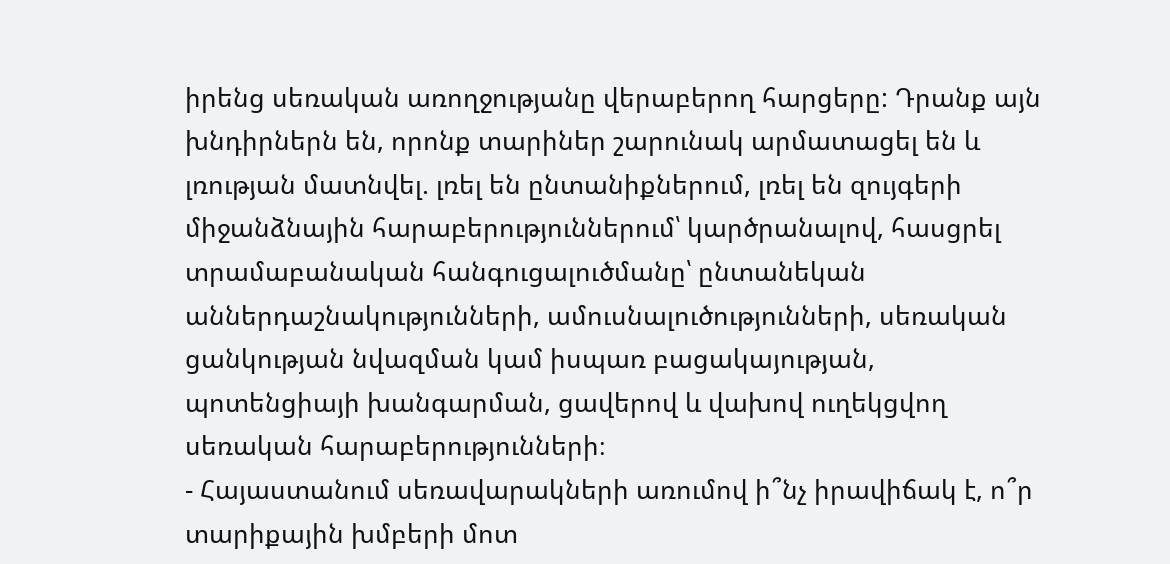իրենց սեռական առողջությանը վերաբերող հարցերը: Դրանք այն խնդիրներն են, որոնք տարիներ շարունակ արմատացել են և լռության մատնվել. լռել են ընտանիքներում, լռել են զույգերի միջանձնային հարաբերություններում՝ կարծրանալով, հասցրել տրամաբանական հանգուցալուծմանը՝ ընտանեկան աններդաշնակությունների, ամուսնալուծությունների, սեռական ցանկության նվազման կամ իսպառ բացակայության, պոտենցիայի խանգարման, ցավերով և վախով ուղեկցվող սեռական հարաբերությունների։
- Հայաստանում սեռավարակների առումով ի՞նչ իրավիճակ է, ո՞ր տարիքային խմբերի մոտ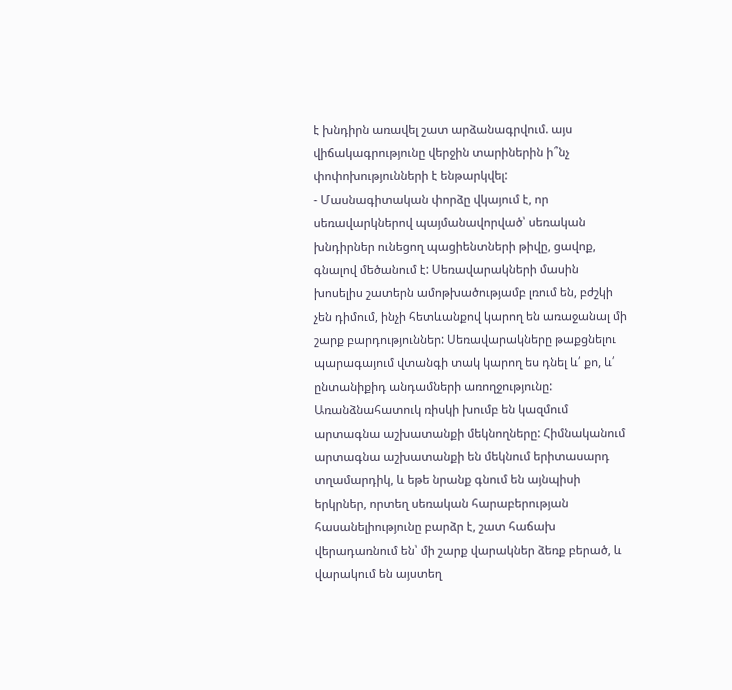է խնդիրն առավել շատ արձանագրվում. այս վիճակագրությունը վերջին տարիներին ի՞նչ փոփոխությունների է ենթարկվել:
- Մասնագիտական փորձը վկայում է, որ սեռավարկներով պայմանավորված՝ սեռական խնդիրներ ունեցող պացիենտների թիվը, ցավոք, գնալով մեծանում է: Սեռավարակների մասին խոսելիս շատերն ամոթխածությամբ լռում են, բժշկի չեն դիմում, ինչի հետևանքով կարող են առաջանալ մի շարք բարդություններ: Սեռավարակները թաքցնելու պարագայում վտանգի տակ կարող ես դնել և՛ քո, և՛ ընտանիքիդ անդամների առողջությունը: Առանձնահատուկ ռիսկի խումբ են կազմում արտագնա աշխատանքի մեկնողները: Հիմնականում արտագնա աշխատանքի են մեկնում երիտասարդ տղամարդիկ, և եթե նրանք գնում են այնպիսի երկրներ, որտեղ սեռական հարաբերության հասանելիությունը բարձր է, շատ հաճախ վերադառնում են՝ մի շարք վարակներ ձեռք բերած, և վարակում են այստեղ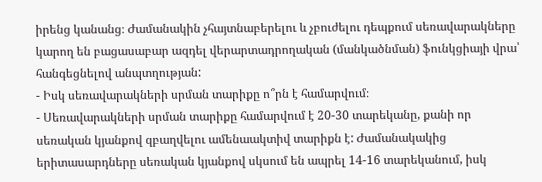իրենց կանանց։ Ժամանակին չհայտնաբերելու և չբուժելու դեպքում սեռավարակները կարող են բացասաբար ազդել վերարտադրողական (մանկածնման) ֆունկցիայի վրա՝ հանգեցնելով անպտղության:
- Իսկ սեռավարակների սրման տարիքը ո՞րն է համարվում։
- Սեռավարակների սրման տարիքը համարվում է 20-30 տարեկանը, քանի որ սեռական կյանքով զբաղվելու ամենաակտիվ տարիքն է: Ժամանակակից երիտասարդները սեռական կյանքով սկսում են ապրել 14-16 տարեկանում, իսկ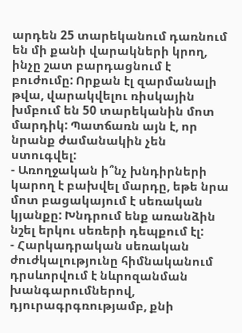արդեն 25 տարեկանում դառնում են մի քանի վարակների կրող, ինչը շատ բարդացնում է բուժումը: Որքան էլ զարմանալի թվա, վարակվելու ռիսկային խմբում են 50 տարեկանին մոտ մարդիկ: Պատճառն այն է, որ նրանք ժամանակին չեն ստուգվել:
- Առողջական ի՞նչ խնդիրների կարող է բախվել մարդը, եթե նրա մոտ բացակայում է սեռական կյանքը: Խնդրում ենք առանձին նշել երկու սեռերի դեպքում էլ:
- Հարկադրական սեռական ժուժկալությունը հիմնականում դրսևորվում է նևրոզանման խանգարումներով, դյուրագրգռությամբ, քնի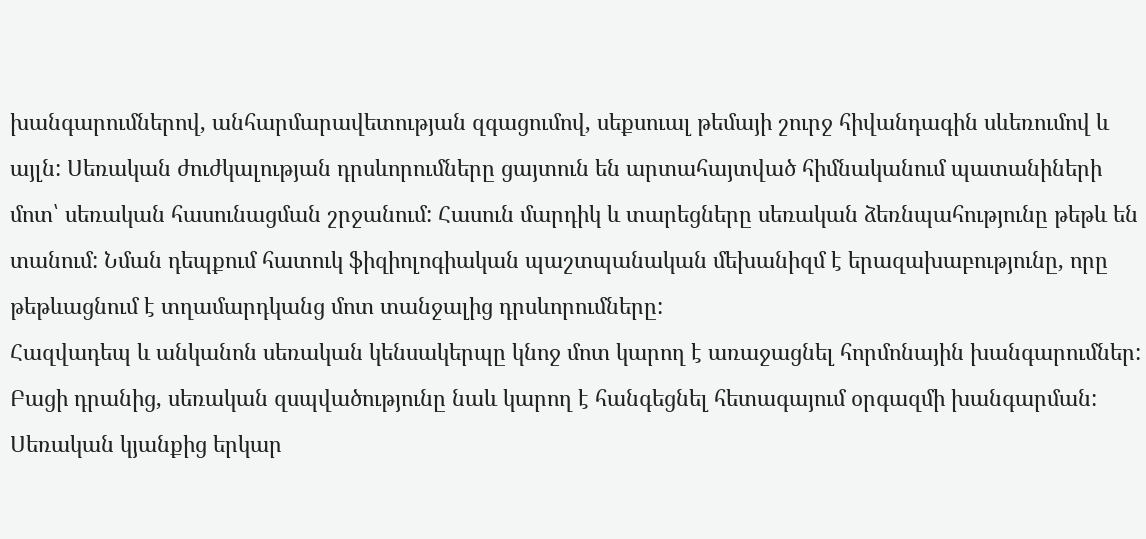խանգարումներով, անհարմարավետության զգացումով, սեքսուալ թեմայի շուրջ հիվանդագին սևեռումով և այլն: Սեռական ժուժկալության դրսևորումները ցայտուն են արտահայտված հիմնականում պատանիների մոտ՝ սեռական հասունացման շրջանում: Հասուն մարդիկ և տարեցները սեռական ձեռնպահությունը թեթև են տանում: Նման դեպքում հատուկ ֆիզիոլոգիական պաշտպանական մեխանիզմ է երազախաբությունը, որը թեթևացնում է տղամարդկանց մոտ տանջալից դրսևորումները:
Հազվադեպ և անկանոն սեռական կենսակերպը կնոջ մոտ կարող է առաջացնել հորմոնային խանգարումներ: Բացի դրանից, սեռական զսպվածությունը նաև կարող է հանգեցնել հետագայում օրգազմի խանգարման: Սեռական կյանքից երկար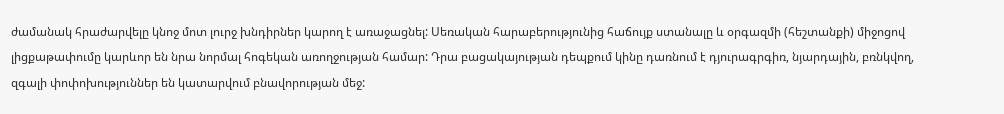ժամանակ հրաժարվելը կնոջ մոտ լուրջ խնդիրներ կարող է առաջացնել: Սեռական հարաբերությունից հաճույք ստանալը և օրգազմի (հեշտանքի) միջոցով լիցքաթափումը կարևոր են նրա նորմալ հոգեկան առողջության համար: Դրա բացակայության դեպքում կինը դառնում է դյուրագրգիռ, նյարդային, բռնկվող, զգալի փոփոխություններ են կատարվում բնավորության մեջ: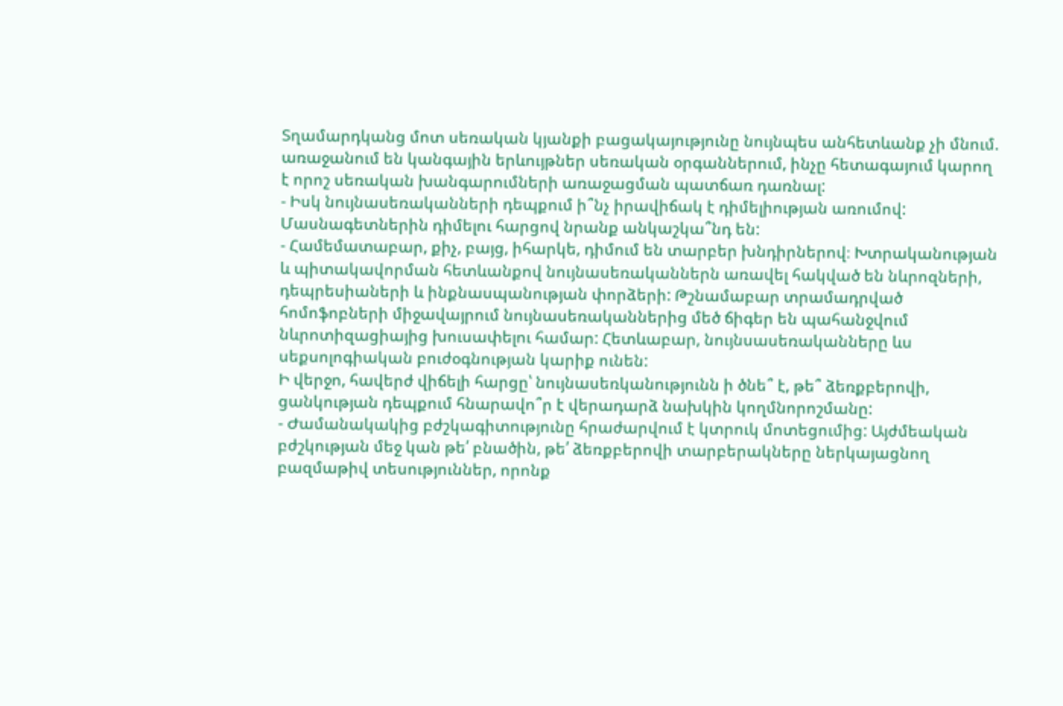Տղամարդկանց մոտ սեռական կյանքի բացակայությունը նույնպես անհետևանք չի մնում. առաջանում են կանգային երևույթներ սեռական օրգաններում, ինչը հետագայում կարող է որոշ սեռական խանգարումների առաջացման պատճառ դառնալ:
- Իսկ նույնասեռականների դեպքում ի՞նչ իրավիճակ է դիմելիության առումով: Մասնագետներին դիմելու հարցով նրանք անկաշկա՞նդ են:
- Համեմատաբար, քիչ, բայց, իհարկե, դիմում են տարբեր խնդիրներով։ Խտրականության և պիտակավորման հետևանքով նույնասեռականներն առավել հակված են նևրոզների, դեպրեսիաների և ինքնասպանության փորձերի: Թշնամաբար տրամադրված հոմոֆոբների միջավայրում նույնասեռականներից մեծ ճիգեր են պահանջվում նևրոտիզացիայից խուսափելու համար: Հետևաբար, նույնսասեռականները ևս սեքսոլոգիական բուժօգնության կարիք ունեն:
Ի վերջո, հավերժ վիճելի հարցը՝ նույնասեռկանությունն ի ծնե՞ է, թե՞ ձեռքբերովի, ցանկության դեպքում հնարավո՞ր է վերադարձ նախկին կողմնորոշմանը:
- Ժամանակակից բժշկագիտությունը հրաժարվում է կտրուկ մոտեցումից: Այժմեական բժշկության մեջ կան թե՛ բնածին, թե՛ ձեռքբերովի տարբերակները ներկայացնող բազմաթիվ տեսություններ, որոնք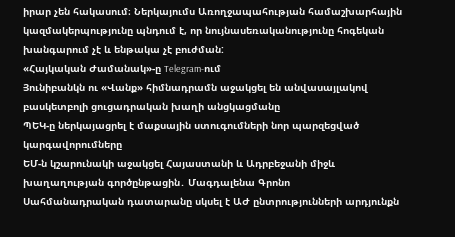իրար չեն հակասում։ Ներկայումս Առողջապահության համաշխարհային կազմակերպությունը պնդում է, որ նույնասեռականությունը հոգեկան խանգարում չէ և ենթակա չէ բուժման:
«Հայկական Ժամանակ»-ը Telegram-ում
Յունիբանկն ու «Վանք» հիմնադրամն աջակցել են անվասայլակով բասկետբոլի ցուցադրական խաղի անցկացմանը
ՊԵԿ-ը ներկայացրել է մաքսային ստուգումների նոր պարզեցված կարգավորումները
ԵՄ-ն կշարունակի աջակցել Հայաստանի և Ադրբեջանի միջև խաղաղության գործընթացին․ Մագդալենա Գրոնո
Սահմանադրական դատարանը սկսել է ԱԺ ընտրությունների արդյունքն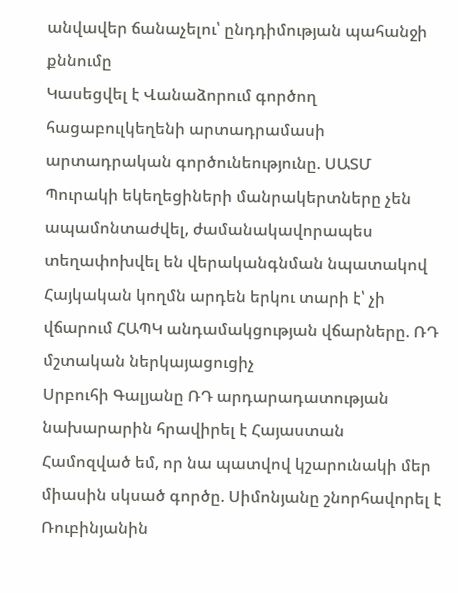անվավեր ճանաչելու՝ ընդդիմության պահանջի քննումը
Կասեցվել է Վանաձորում գործող հացաբուլկեղենի արտադրամասի արտադրական գործունեությունը. ՍԱՏՄ
Պուրակի եկեղեցիների մանրակերտները չեն ապամոնտաժվել, ժամանակավորապես տեղափոխվել են վերականգնման նպատակով
Հայկական կողմն արդեն երկու տարի է՝ չի վճարում ՀԱՊԿ անդամակցության վճարները. ՌԴ մշտական ներկայացուցիչ
Սրբուհի Գալյանը ՌԴ արդարադատության նախարարին հրավիրել է Հայաստան
Համոզված եմ, որ նա պատվով կշարունակի մեր միասին սկսած գործը. Սիմոնյանը շնորհավորել է Ռուբինյանին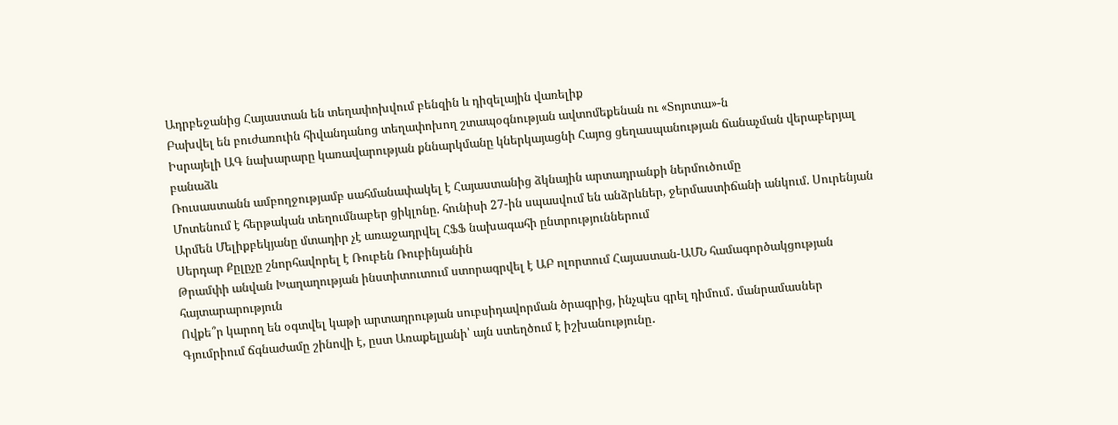Ադրբեջանից Հայաստան են տեղափոխվում բենզին և դիզելային վառելիք
Բախվել են բուժառուին հիվանդանոց տեղափոխող շտապօգնության ավտոմեքենան ու «Տոյոտա»-ն
Իսրայելի ԱԳ նախարարը կառավարության քննարկմանը կներկայացնի Հայոց ցեղասպանության ճանաչման վերաբերյալ բանաձև
Ռուսաստանն ամբողջությամբ սահմանափակել է Հայաստանից ձկնային արտադրանքի ներմուծումը
Մոտենում է հերթական տեղումնաբեր ցիկլոնը. հունիսի 27-ին սպասվում են անձրևներ, ջերմաստիճանի անկում. Սուրենյան
Արմեն Մելիքբեկյանը մտադիր չէ առաջադրվել ՀՖՖ նախագահի ընտրություններում
Սերդար Քըլըչը շնորհավորել է Ռուբեն Ռուբինյանին
Թրամփի անվան Խաղաղության ինստիտուտում ստորագրվել է ԱԲ ոլորտում Հայաստան-ԱՄՆ համագործակցության հայտարարություն
Ովքե՞ր կարող են օգտվել կաթի արտադրության սուբսիդավորման ծրագրից, ինչպես գրել դիմում․ մանրամասներ
Գյումրիում ճգնաժամը շինովի է, ըստ Առաքելյանի՝ այն ստեղծում է իշխանությունը․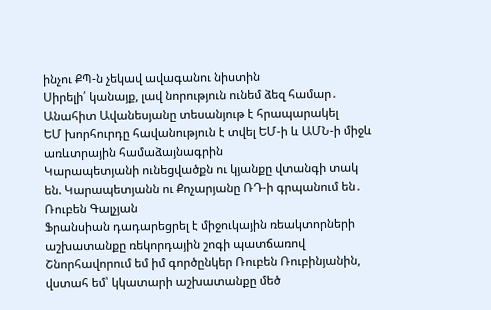ինչու ՔՊ-ն չեկավ ավագանու նիստին
Սիրելի՛ կանայք, լավ նորություն ունեմ ձեզ համար․ Անահիտ Ավանեսյանը տեսանյութ է հրապարակել
ԵՄ խորհուրդը հավանություն է տվել ԵՄ-ի և ԱՄՆ-ի միջև առևտրային համաձայնագրին
Կարապետյանի ունեցվածքն ու կյանքը վտանգի տակ են. Կարապետյանն ու Քոչարյանը ՌԴ-ի գրպանում են․ Ռուբեն Գալչյան
Ֆրանսիան դադարեցրել է միջուկային ռեակտորների աշխատանքը ռեկորդային շոգի պատճառով
Շնորհավորում եմ իմ գործընկեր Ռուբեն Ռուբինյանին, վստահ եմ՝ կկատարի աշխատանքը մեծ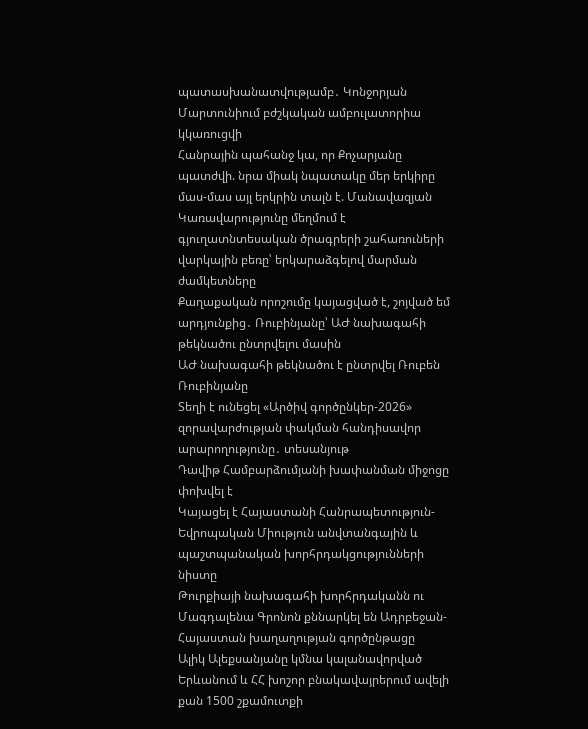պատասխանատվությամբ․ Կոնջորյան
Մարտունիում բժշկական ամբուլատորիա կկառուցվի
Հանրային պահանջ կա, որ Քոչարյանը պատժվի. նրա միակ նպատակը մեր երկիրը մաս-մաս այլ երկրին տալն է. Մանավազյան
Կառավարությունը մեղմում է գյուղատնտեսական ծրագրերի շահառուների վարկային բեռը՝ երկարաձգելով մարման ժամկետները
Քաղաքական որոշումը կայացված է, շոյված եմ արդյունքից․ Ռուբինյանը՝ ԱԺ նախագահի թեկնածու ընտրվելու մասին
ԱԺ նախագահի թեկնածու է ընտրվել Ռուբեն Ռուբինյանը
Տեղի է ունեցել «Արծիվ գործընկեր-2026» զորավարժության փակման հանդիսավոր արարողությունը․ տեսանյութ
Դավիթ Համբարձումյանի խափանման միջոցը փոխվել է
Կայացել է Հայաստանի Հանրապետություն-Եվրոպական Միություն անվտանգային և պաշտպանական խորհրդակցությունների նիստը
Թուրքիայի նախագահի խորհրդականն ու Մագդալենա Գրոնոն քննարկել են Ադրբեջան-Հայաստան խաղաղության գործընթացը
Ալիկ Ալեքսանյանը կմնա կալանավորված
Երևանում և ՀՀ խոշոր բնակավայրերում ավելի քան 1500 շքամուտքի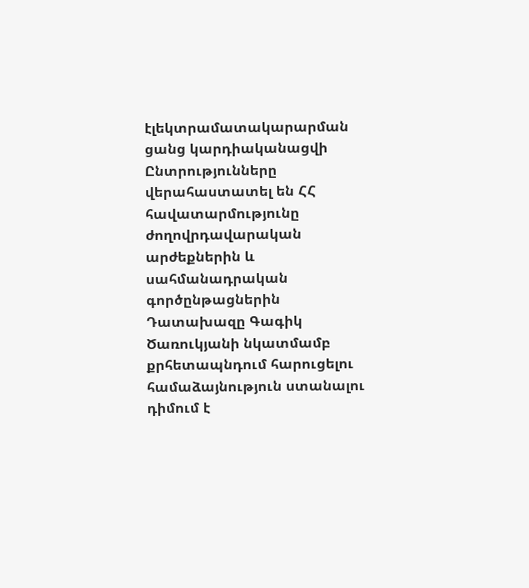էլեկտրամատակարարման ցանց կարդիականացվի
Ընտրությունները վերահաստատել են ՀՀ հավատարմությունը ժողովրդավարական արժեքներին և սահմանադրական գործընթացներին
Դատախազը Գագիկ Ծառուկյանի նկատմամբ քրհետապնդում հարուցելու համաձայնություն ստանալու դիմում է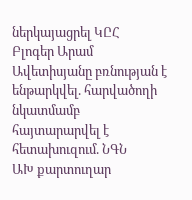ներկայացրել ԿԸՀ
Բլոգեր Արամ Ավետիսյանը բռնության է ենթարկվել. հարվածողի նկատմամբ հայտարարվել է հետախուզում. ՆԳՆ
ԱԽ քարտուղար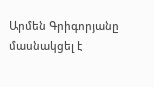Արմեն Գրիգորյանը մասնակցել է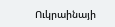Ուկրաինայի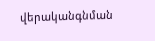վերականգնման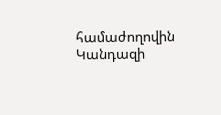համաժողովին
Կանդազի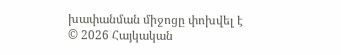խափանման միջոցը փոխվել է
© 2026 Հայկական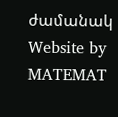ժամանակ
Website by MATEMAT